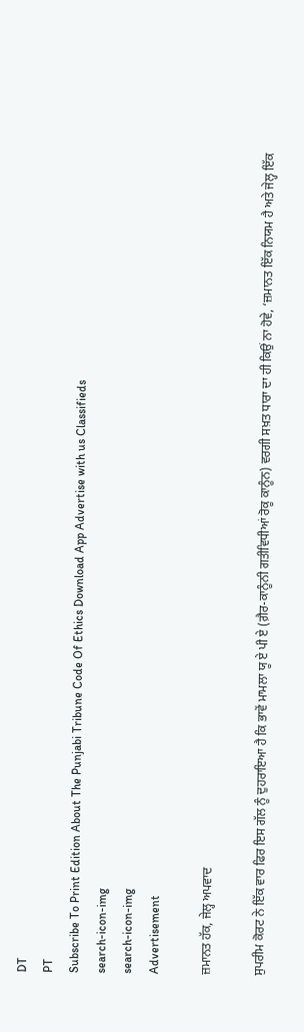DT
PT
Subscribe To Print Edition About The Punjabi Tribune Code Of Ethics Download App Advertise with us Classifieds
search-icon-img
search-icon-img
Advertisement

ਜ਼ਮਾਨਤ ਹੱਕ, ਜੇਲ੍ਹ ਅਪਵਾਦ

ਸੁਪਰੀਮ ਕੋਰਟ ਨੇ ਇੱਕ ਵਾਰ ਫਿਰ ਇਸ ਗੱਲ ਨੂੰ ਦੁਹਰਾਇਆ ਹੈ ਕਿ ਭਾਵੇਂ ਮਾਮਲਾ ਯੂ ਏ ਪੀ ਏ (ਗ਼ੈਰ-ਕਾਨੂੰਨੀ ਗਤੀਵਿਧੀਆਂ ਰੋਕੂ ਕਾਨੂੰਨ) ਵਰਗੀ ਸਖ਼ਤ ਧਾਰਾ ਦਾ ਹੀ ਕਿਉਂ ਨਾ ਹੋਵੇ, ‘ਜ਼ਮਾਨਤ ਇੱਕ ਨਿਯਮ ਹੈ ਅਤੇ ਜੇਲ੍ਹ ਇੱਕ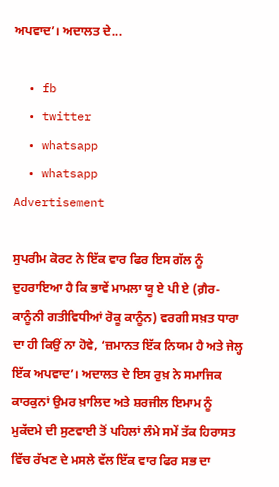ਅਪਵਾਦ’। ਅਦਾਲਤ ਦੇ...

  • fb
  • twitter
  • whatsapp
  • whatsapp
Advertisement

ਸੁਪਰੀਮ ਕੋਰਟ ਨੇ ਇੱਕ ਵਾਰ ਫਿਰ ਇਸ ਗੱਲ ਨੂੰ ਦੁਹਰਾਇਆ ਹੈ ਕਿ ਭਾਵੇਂ ਮਾਮਲਾ ਯੂ ਏ ਪੀ ਏ (ਗ਼ੈਰ-ਕਾਨੂੰਨੀ ਗਤੀਵਿਧੀਆਂ ਰੋਕੂ ਕਾਨੂੰਨ) ਵਰਗੀ ਸਖ਼ਤ ਧਾਰਾ ਦਾ ਹੀ ਕਿਉਂ ਨਾ ਹੋਵੇ, ‘ਜ਼ਮਾਨਤ ਇੱਕ ਨਿਯਮ ਹੈ ਅਤੇ ਜੇਲ੍ਹ ਇੱਕ ਅਪਵਾਦ’। ਅਦਾਲਤ ਦੇ ਇਸ ਰੁਖ਼ ਨੇ ਸਮਾਜਿਕ ਕਾਰਕੁਨਾਂ ਉਮਰ ਖ਼ਾਲਿਦ ਅਤੇ ਸ਼ਰਜੀਲ ਇਮਾਮ ਨੂੰ ਮੁਕੱਦਮੇ ਦੀ ਸੁਣਵਾਈ ਤੋਂ ਪਹਿਲਾਂ ਲੰਮੇ ਸਮੇਂ ਤੱਕ ਹਿਰਾਸਤ ਵਿੱਚ ਰੱਖਣ ਦੇ ਮਸਲੇ ਵੱਲ ਇੱਕ ਵਾਰ ਫਿਰ ਸਭ ਦਾ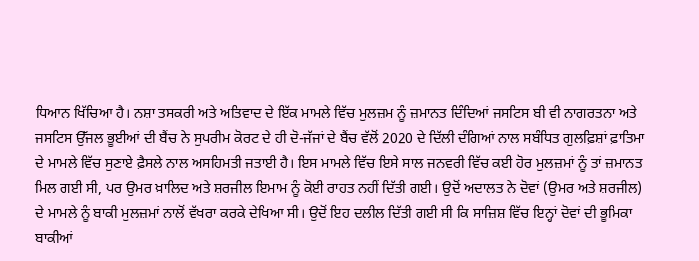ਧਿਆਨ ਖਿੱਚਿਆ ਹੈ। ਨਸ਼ਾ ਤਸਕਰੀ ਅਤੇ ਅਤਿਵਾਦ ਦੇ ਇੱਕ ਮਾਮਲੇ ਵਿੱਚ ਮੁਲਜ਼ਮ ਨੂੰ ਜ਼ਮਾਨਤ ਦਿੰਦਿਆਂ ਜਸਟਿਸ ਬੀ ਵੀ ਨਾਗਰਤਨਾ ਅਤੇ ਜਸਟਿਸ ਉੱਜਲ ਭੂਈਆਂ ਦੀ ਬੈਂਚ ਨੇ ਸੁਪਰੀਮ ਕੋਰਟ ਦੇ ਹੀ ਦੋ-ਜੱਜਾਂ ਦੇ ਬੈਂਚ ਵੱਲੋਂ 2020 ਦੇ ਦਿੱਲੀ ਦੰਗਿਆਂ ਨਾਲ ਸਬੰਧਿਤ ਗੁਲਫ਼ਿਸ਼ਾਂ ਫ਼ਾਤਿਮਾ ਦੇ ਮਾਮਲੇ ਵਿੱਚ ਸੁਣਾਏ ਫ਼ੈਸਲੇ ਨਾਲ ਅਸਹਿਮਤੀ ਜਤਾਈ ਹੈ। ਇਸ ਮਾਮਲੇ ਵਿੱਚ ਇਸੇ ਸਾਲ ਜਨਵਰੀ ਵਿੱਚ ਕਈ ਹੋਰ ਮੁਲਜ਼ਮਾਂ ਨੂੰ ਤਾਂ ਜ਼ਮਾਨਤ ਮਿਲ ਗਈ ਸੀ, ਪਰ ਉਮਰ ਖ਼ਾਲਿਦ ਅਤੇ ਸ਼ਰਜੀਲ ਇਮਾਮ ਨੂੰ ਕੋਈ ਰਾਹਤ ਨਹੀਂ ਦਿੱਤੀ ਗਈ। ਉਦੋਂ ਅਦਾਲਤ ਨੇ ਦੋਵਾਂ (ਉਮਰ ਅਤੇ ਸ਼ਰਜੀਲ) ਦੇ ਮਾਮਲੇ ਨੂੰ ਬਾਕੀ ਮੁਲਜ਼ਮਾਂ ਨਾਲੋਂ ਵੱਖਰਾ ਕਰਕੇ ਦੇਖਿਆ ਸੀ। ਉਦੋਂ ਇਹ ਦਲੀਲ ਦਿੱਤੀ ਗਈ ਸੀ ਕਿ ਸਾਜ਼ਿਸ਼ ਵਿੱਚ ਇਨ੍ਹਾਂ ਦੋਵਾਂ ਦੀ ਭੂਮਿਕਾ ਬਾਕੀਆਂ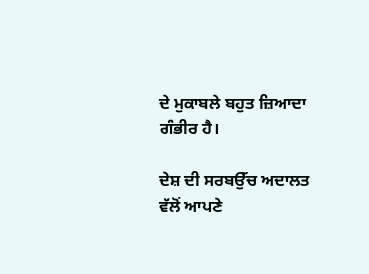ਦੇ ਮੁਕਾਬਲੇ ਬਹੁਤ ਜ਼ਿਆਦਾ ਗੰਭੀਰ ਹੈ।

ਦੇਸ਼ ਦੀ ਸਰਬਉੱਚ ਅਦਾਲਤ ਵੱਲੋਂ ਆਪਣੇ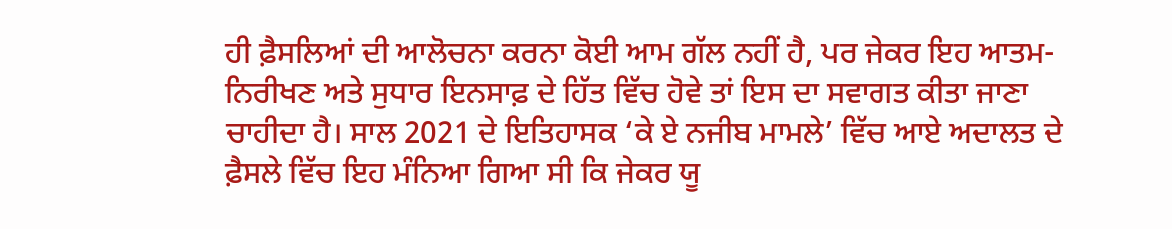ਹੀ ਫ਼ੈਸਲਿਆਂ ਦੀ ਆਲੋਚਨਾ ਕਰਨਾ ਕੋਈ ਆਮ ਗੱਲ ਨਹੀਂ ਹੈ, ਪਰ ਜੇਕਰ ਇਹ ਆਤਮ-ਨਿਰੀਖਣ ਅਤੇ ਸੁਧਾਰ ਇਨਸਾਫ਼ ਦੇ ਹਿੱਤ ਵਿੱਚ ਹੋਵੇ ਤਾਂ ਇਸ ਦਾ ਸਵਾਗਤ ਕੀਤਾ ਜਾਣਾ ਚਾਹੀਦਾ ਹੈ। ਸਾਲ 2021 ਦੇ ਇਤਿਹਾਸਕ ‘ਕੇ ਏ ਨਜੀਬ ਮਾਮਲੇ’ ਵਿੱਚ ਆਏ ਅਦਾਲਤ ਦੇ ਫ਼ੈਸਲੇ ਵਿੱਚ ਇਹ ਮੰਨਿਆ ਗਿਆ ਸੀ ਕਿ ਜੇਕਰ ਯੂ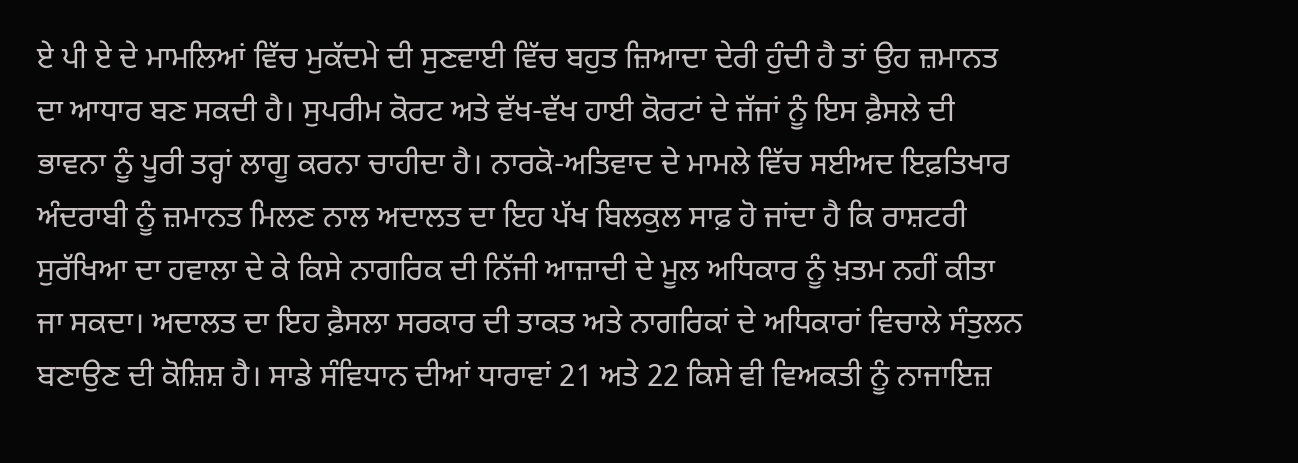ਏ ਪੀ ਏ ਦੇ ਮਾਮਲਿਆਂ ਵਿੱਚ ਮੁਕੱਦਮੇ ਦੀ ਸੁਣਵਾਈ ਵਿੱਚ ਬਹੁਤ ਜ਼ਿਆਦਾ ਦੇਰੀ ਹੁੰਦੀ ਹੈ ਤਾਂ ਉਹ ਜ਼ਮਾਨਤ ਦਾ ਆਧਾਰ ਬਣ ਸਕਦੀ ਹੈ। ਸੁਪਰੀਮ ਕੋਰਟ ਅਤੇ ਵੱਖ-ਵੱਖ ਹਾਈ ਕੋਰਟਾਂ ਦੇ ਜੱਜਾਂ ਨੂੰ ਇਸ ਫ਼ੈਸਲੇ ਦੀ ਭਾਵਨਾ ਨੂੰ ਪੂਰੀ ਤਰ੍ਹਾਂ ਲਾਗੂ ਕਰਨਾ ਚਾਹੀਦਾ ਹੈ। ਨਾਰਕੋ-ਅਤਿਵਾਦ ਦੇ ਮਾਮਲੇ ਵਿੱਚ ਸਈਅਦ ਇਫ਼ਤਿਖਾਰ ਅੰਦਰਾਬੀ ਨੂੰ ਜ਼ਮਾਨਤ ਮਿਲਣ ਨਾਲ ਅਦਾਲਤ ਦਾ ਇਹ ਪੱਖ ਬਿਲਕੁਲ ਸਾਫ਼ ਹੋ ਜਾਂਦਾ ਹੈ ਕਿ ਰਾਸ਼ਟਰੀ ਸੁਰੱਖਿਆ ਦਾ ਹਵਾਲਾ ਦੇ ਕੇ ਕਿਸੇ ਨਾਗਰਿਕ ਦੀ ਨਿੱਜੀ ਆਜ਼ਾਦੀ ਦੇ ਮੂਲ ਅਧਿਕਾਰ ਨੂੰ ਖ਼ਤਮ ਨਹੀਂ ਕੀਤਾ ਜਾ ਸਕਦਾ। ਅਦਾਲਤ ਦਾ ਇਹ ਫ਼ੈਸਲਾ ਸਰਕਾਰ ਦੀ ਤਾਕਤ ਅਤੇ ਨਾਗਰਿਕਾਂ ਦੇ ਅਧਿਕਾਰਾਂ ਵਿਚਾਲੇ ਸੰਤੁਲਨ ਬਣਾਉਣ ਦੀ ਕੋਸ਼ਿਸ਼ ਹੈ। ਸਾਡੇ ਸੰਵਿਧਾਨ ਦੀਆਂ ਧਾਰਾਵਾਂ 21 ਅਤੇ 22 ਕਿਸੇ ਵੀ ਵਿਅਕਤੀ ਨੂੰ ਨਾਜਾਇਜ਼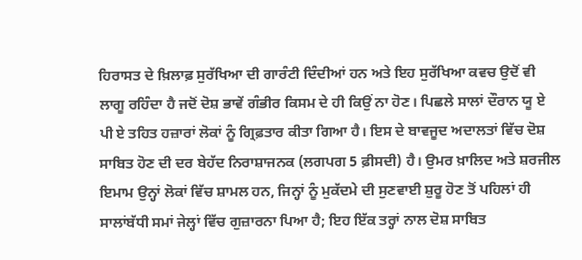ਹਿਰਾਸਤ ਦੇ ਖ਼ਿਲਾਫ਼ ਸੁਰੱਖਿਆ ਦੀ ਗਾਰੰਟੀ ਦਿੰਦੀਆਂ ਹਨ ਅਤੇ ਇਹ ਸੁਰੱਖਿਆ ਕਵਚ ਉਦੋਂ ਵੀ ਲਾਗੂ ਰਹਿੰਦਾ ਹੈ ਜਦੋਂ ਦੋਸ਼ ਭਾਵੇਂ ਗੰਭੀਰ ਕਿਸਮ ਦੇ ਹੀ ਕਿਉਂ ਨਾ ਹੋਣ। ਪਿਛਲੇ ਸਾਲਾਂ ਦੌਰਾਨ ਯੂ ਏ ਪੀ ਏ ਤਹਿਤ ਹਜ਼ਾਰਾਂ ਲੋਕਾਂ ਨੂੰ ਗ੍ਰਿਫ਼ਤਾਰ ਕੀਤਾ ਗਿਆ ਹੈ। ਇਸ ਦੇ ਬਾਵਜੂਦ ਅਦਾਲਤਾਂ ਵਿੱਚ ਦੋਸ਼ ਸਾਬਿਤ ਹੋਣ ਦੀ ਦਰ ਬੇਹੱਦ ਨਿਰਾਸ਼ਾਜਨਕ (ਲਗਪਗ 5 ਫ਼ੀਸਦੀ) ਹੈ। ਉਮਰ ਖ਼ਾਲਿਦ ਅਤੇ ਸ਼ਰਜੀਲ ਇਮਾਮ ਉਨ੍ਹਾਂ ਲੋਕਾਂ ਵਿੱਚ ਸ਼ਾਮਲ ਹਨ, ਜਿਨ੍ਹਾਂ ਨੂੰ ਮੁਕੱਦਮੇ ਦੀ ਸੁਣਵਾਈ ਸ਼ੁਰੂ ਹੋਣ ਤੋਂ ਪਹਿਲਾਂ ਹੀ ਸਾਲਾਂਬੱਧੀ ਸਮਾਂ ਜੇਲ੍ਹਾਂ ਵਿੱਚ ਗੁਜ਼ਾਰਨਾ ਪਿਆ ਹੈ; ਇਹ ਇੱਕ ਤਰ੍ਹਾਂ ਨਾਲ ਦੋਸ਼ ਸਾਬਿਤ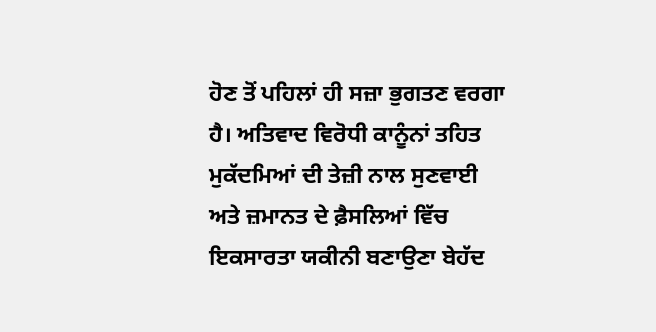ਹੋਣ ਤੋਂ ਪਹਿਲਾਂ ਹੀ ਸਜ਼ਾ ਭੁਗਤਣ ਵਰਗਾ ਹੈ। ਅਤਿਵਾਦ ਵਿਰੋਧੀ ਕਾਨੂੰਨਾਂ ਤਹਿਤ ਮੁਕੱਦਮਿਆਂ ਦੀ ਤੇਜ਼ੀ ਨਾਲ ਸੁਣਵਾਈ ਅਤੇ ਜ਼ਮਾਨਤ ਦੇ ਫ਼ੈਸਲਿਆਂ ਵਿੱਚ ਇਕਸਾਰਤਾ ਯਕੀਨੀ ਬਣਾਉਣਾ ਬੇਹੱਦ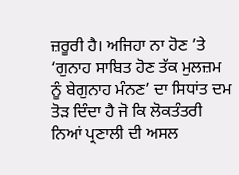ਜ਼ਰੂਰੀ ਹੈ। ਅਜਿਹਾ ਨਾ ਹੋਣ ’ਤੇ ‘ਗੁਨਾਹ ਸਾਬਿਤ ਹੋਣ ਤੱਕ ਮੁਲਜ਼ਮ ਨੂੰ ਬੇਗੁਨਾਹ ਮੰਨਣ’ ਦਾ ਸਿਧਾਂਤ ਦਮ ਤੋੜ ਦਿੰਦਾ ਹੈ ਜੋ ਕਿ ਲੋਕਤੰਤਰੀ ਨਿਆਂ ਪ੍ਰਣਾਲੀ ਦੀ ਅਸਲ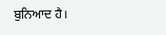ਬੁਨਿਆਦ ਹੈ।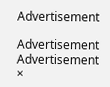Advertisement

Advertisement
Advertisement
×